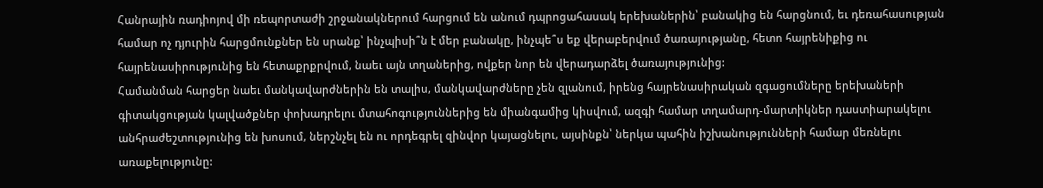Հանրային ռադիոյով մի ռեպորտաժի շրջանակներում հարցում են անում դպրոցահասակ երեխաներին՝ բանակից են հարցնում, եւ դեռահասության համար ոչ դյուրին հարցմունքներ են սրանք՝ ինչպիսի՞ն է մեր բանակը, ինչպե՞ս եք վերաբերվում ծառայությանը, հետո հայրենիքից ու հայրենասիրությունից են հետաքրքրվում, նաեւ այն տղաներից, ովքեր նոր են վերադարձել ծառայությունից:
Համանման հարցեր նաեւ մանկավարժներին են տալիս, մանկավարժները չեն զլանում, իրենց հայրենասիրական զգացումները երեխաների գիտակցության կալվածքներ փոխադրելու մտահոգություններից են միանգամից կիսվում, ազգի համար տղամարդ-մարտիկներ դաստիարակելու անհրաժեշտությունից են խոսում, ներշնչել են ու որդեգրել զինվոր կայացնելու, այսինքն՝ ներկա պահին իշխանությունների համար մեռնելու առաքելությունը: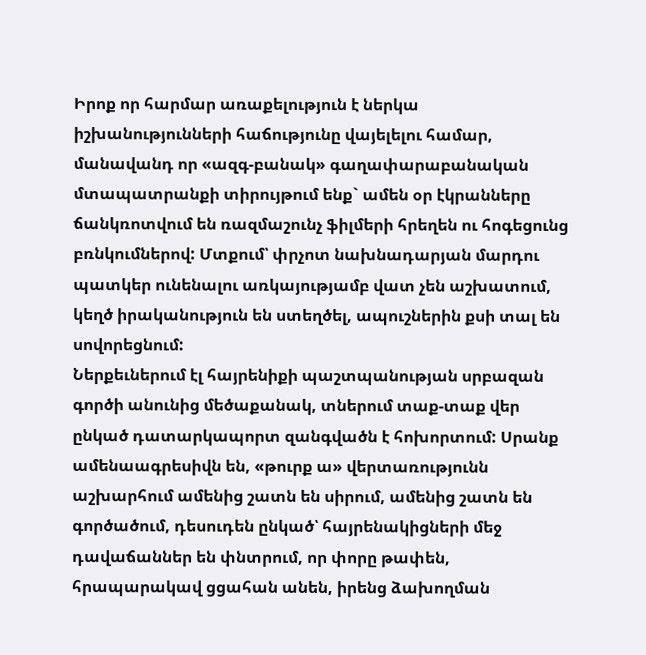Իրոք որ հարմար առաքելություն է ներկա իշխանությունների հաճությունը վայելելու համար, մանավանդ որ «ազգ-բանակ» գաղափարաբանական մտապատրանքի տիրույթում ենք` ամեն օր էկրանները ճանկռոտվում են ռազմաշունչ ֆիլմերի հրեղեն ու հոգեցունց բռնկումներով: Մտքում՝ փրչոտ նախնադարյան մարդու պատկեր ունենալու առկայությամբ վատ չեն աշխատում, կեղծ իրականություն են ստեղծել, ապուշներին քսի տալ են սովորեցնում:
Ներքեւներում էլ հայրենիքի պաշտպանության սրբազան գործի անունից մեծաքանակ, տներում տաք-տաք վեր ընկած դատարկապորտ զանգվածն է հոխորտում: Սրանք ամենաագրեսիվն են, «թուրք ա» վերտառությունն աշխարհում ամենից շատն են սիրում, ամենից շատն են գործածում, դեսուդեն ընկած՝ հայրենակիցների մեջ դավաճաններ են փնտրում, որ փորը թափեն, հրապարակավ ցցահան անեն, իրենց ձախողման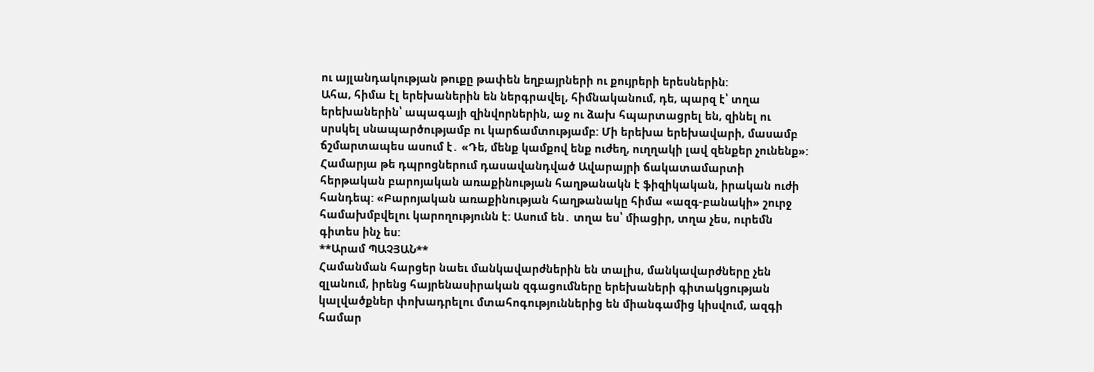ու այլանդակության թուքը թափեն եղբայրների ու քույրերի երեսներին:
Ահա, հիմա էլ երեխաներին են ներգրավել, հիմնականում, դե, պարզ է՝ տղա երեխաներին՝ ապագայի զինվորներին, աջ ու ձախ հպարտացրել են, զինել ու սրսկել սնապարծությամբ ու կարճամտությամբ: Մի երեխա երեխավարի, մասամբ ճշմարտապես ասում է․ «Դե, մենք կամքով ենք ուժեղ, ուղղակի լավ զենքեր չունենք»: Համարյա թե դպրոցներում դասավանդված Ավարայրի ճակատամարտի հերթական բարոյական առաքինության հաղթանակն է ֆիզիկական, իրական ուժի հանդեպ: «Բարոյական առաքինության հաղթանակը հիմա «ազգ-բանակի» շուրջ համախմբվելու կարողությունն է: Ասում են․ տղա ես՝ միացիր, տղա չես, ուրեմն գիտես ինչ ես:
**Արամ ՊԱՉՅԱՆ**
Համանման հարցեր նաեւ մանկավարժներին են տալիս, մանկավարժները չեն զլանում, իրենց հայրենասիրական զգացումները երեխաների գիտակցության կալվածքներ փոխադրելու մտահոգություններից են միանգամից կիսվում, ազգի համար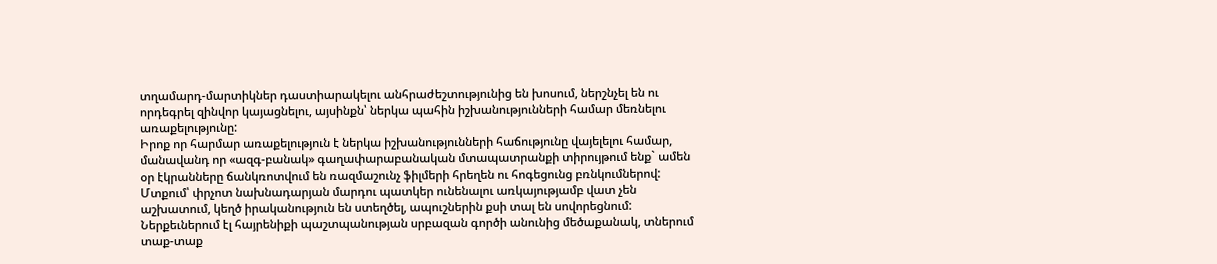տղամարդ-մարտիկներ դաստիարակելու անհրաժեշտությունից են խոսում, ներշնչել են ու որդեգրել զինվոր կայացնելու, այսինքն՝ ներկա պահին իշխանությունների համար մեռնելու առաքելությունը:
Իրոք որ հարմար առաքելություն է ներկա իշխանությունների հաճությունը վայելելու համար, մանավանդ որ «ազգ-բանակ» գաղափարաբանական մտապատրանքի տիրույթում ենք` ամեն օր էկրանները ճանկռոտվում են ռազմաշունչ ֆիլմերի հրեղեն ու հոգեցունց բռնկումներով: Մտքում՝ փրչոտ նախնադարյան մարդու պատկեր ունենալու առկայությամբ վատ չեն աշխատում, կեղծ իրականություն են ստեղծել, ապուշներին քսի տալ են սովորեցնում:
Ներքեւներում էլ հայրենիքի պաշտպանության սրբազան գործի անունից մեծաքանակ, տներում տաք-տաք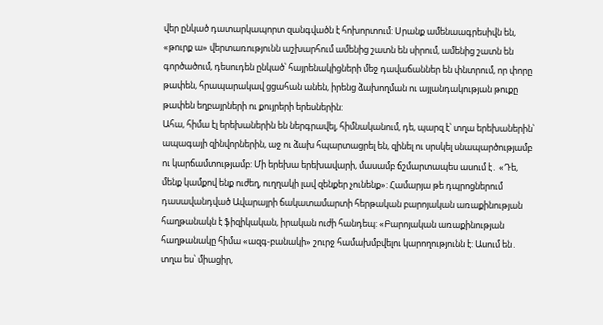վեր ընկած դատարկապորտ զանգվածն է հոխորտում: Սրանք ամենաագրեսիվն են, «թուրք ա» վերտառությունն աշխարհում ամենից շատն են սիրում, ամենից շատն են գործածում, դեսուդեն ընկած՝ հայրենակիցների մեջ դավաճաններ են փնտրում, որ փորը թափեն, հրապարակավ ցցահան անեն, իրենց ձախողման ու այլանդակության թուքը թափեն եղբայրների ու քույրերի երեսներին:
Ահա, հիմա էլ երեխաներին են ներգրավել, հիմնականում, դե, պարզ է՝ տղա երեխաներին՝ ապագայի զինվորներին, աջ ու ձախ հպարտացրել են, զինել ու սրսկել սնապարծությամբ ու կարճամտությամբ: Մի երեխա երեխավարի, մասամբ ճշմարտապես ասում է․ «Դե, մենք կամքով ենք ուժեղ, ուղղակի լավ զենքեր չունենք»: Համարյա թե դպրոցներում դասավանդված Ավարայրի ճակատամարտի հերթական բարոյական առաքինության հաղթանակն է ֆիզիկական, իրական ուժի հանդեպ: «Բարոյական առաքինության հաղթանակը հիմա «ազգ-բանակի» շուրջ համախմբվելու կարողությունն է: Ասում են․ տղա ես՝ միացիր,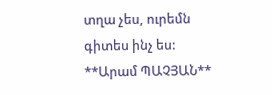տղա չես, ուրեմն գիտես ինչ ես:
**Արամ ՊԱՉՅԱՆ**